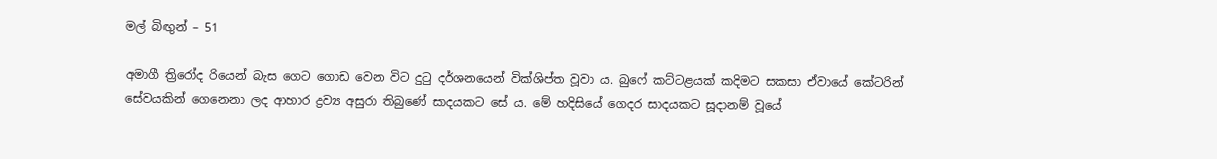මල් බිඟුන් – 51

අමාගී ත්‍රිරෝද රියෙන් බැස ගෙට ගොඩ වෙන විට දුටු දර්ශනයෙන් වික්ශිප්ත වූවා ය. බුෆේ කට්ටළයක් කදිමට සකසා ඒවායේ කේටරින් සේවයකින් ගෙනෙනා ලද ආහාර ද්‍රව්‍ය අසුරා තිබුණේ සාදයකට සේ ය. මේ හදිසියේ ගෙදර සාදයකට සූදානම් වූයේ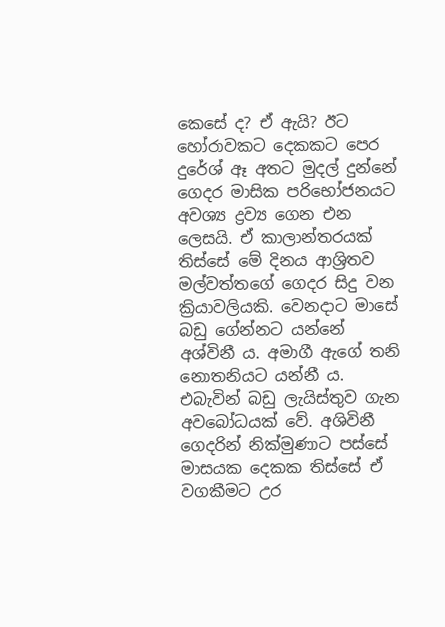කෙසේ ද? ඒ ඇයි? ඊට හෝරාවකට දෙකකට පෙර දුරේශ් ඈ අතට මුදල් දුන්නේ ගෙදර මාසික පරිභෝජනයට අවශ්‍ය ද්‍රව්‍ය ගෙන එන ලෙසයි. ඒ කාලාන්තරයක්    තිස්සේ මේ දිනය ආශ්‍රිතව මල්වත්තගේ ගෙදර සිදු වන ක්‍රියාවලියකි. වෙනදාට මාසේ බඩු ගේන්නට යන්නේ අශ්විනී ය. අමාගී ඇගේ තනි නොතනියට යන්නී ය. එබැවින් බඩු ලැයිස්තුව ගැන අවබෝධයක් වේ. අශිවිනී ගෙදරින් නික්මුණාට පස්සේ මාසයක දෙකක තිස්සේ ඒ වගකීමට උර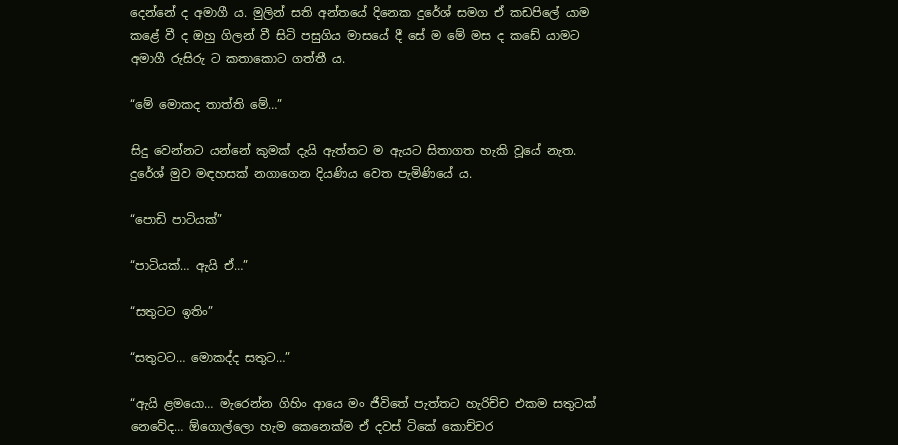දෙන්නේ ද අමාගී ය. මුලින් සති අන්තයේ දිනෙක දුරේශ් සමග ඒ කඩපිලේ යාම කළේ වී ද ඔහු ගිලන් වී සිටි පසුගිය මාසයේ දී සේ ම මේ මස ද කඩේ යාමට අමාගී රුසිරු ට කතාකොට ගත්තී ය.

“මේ මොකද තාත්ති මේ…”

සිදු වෙන්නට යන්නේ කුමක් දැයි ඇත්තට ම ඇයට සිතාගත හැකි වූයේ නැත. දුරේශ් මුව මඳහසක් නගාගෙන දියණිය වෙත පැමිණියේ ය.

“පොඩි පාටියක්”

“පාටියක්… ඇයි ඒ…”

“සතුටට ඉතිං”

“සතුටට… මොකද්ද සතුට…”

“ඇයි ළමයො… මැරෙන්න ගිහිං ආයෙ මං ජීවිතේ පැත්තට හැරිච්ච එකම සතුටක් නෙවේද… ඕගොල්ලො හැම කෙනෙක්ම ඒ දවස් ටිකේ කොච්චර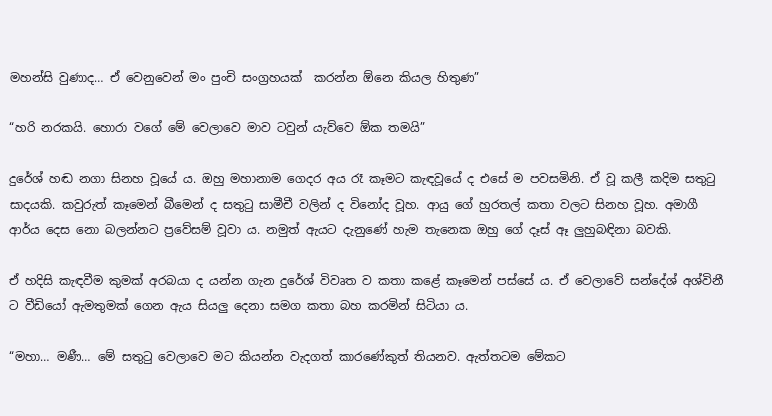මහන්සි වුණාද… ඒ වෙනුවෙන් මං පුංචි සංග්‍රහයක්  කරන්න ඕනෙ කියල හිතුණ”

“හරි නරකයි. හොරා වගේ මේ වෙලාවෙ මාව ටවුන් යැව්වෙ ඕක තමයි”

දුරේශ් හඬ නගා සිනහ වූයේ ය. ඔහු මහානාම ගෙදර අය රෑ කෑමට කැඳවූයේ ද එසේ ම පවසමිනි. ඒ වූ කලී කදිම සතුටු සාදයකි. කවුරුත් කෑමෙන් බීමෙන් ද සතුටු සාමීචී වලින් ද විනෝද වූහ. ආයු ගේ හුරතල් කතා වලට සිනහ වූහ. අමාගී ආර්ය දෙස නො බලන්නට ප්‍රවේසම් වූවා ය. නමුත් ඇයට දැනුණේ හැම තැනෙක ඔහු ගේ දෑස් ඈ ලුහුබඳිනා බවකි.

ඒ හදිසි කැඳවීම කුමක් අරබයා ද යන්න ගැන දුරේශ් විවෘත ව කතා කළේ කෑමෙන් පස්සේ ය. ඒ වෙලාවේ සන්දේශ් අශ්විනී ට වීඩියෝ ඇමතුමක් ගෙන ඇය සියලු දෙනා සමග කතා බහ කරමින් සිටියා ය.

“මහා… මණී… මේ සතුටු වෙලාවෙ මට කියන්න වැදගත් කාරණේකුත් තියනව. ඇත්තටම මේකට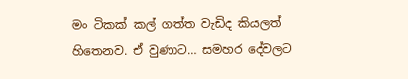මං ටිකක් කල් ගත්ත වැඩිද කියලත් හිතෙනව. ඒ වුණාට… සමහර දේවලට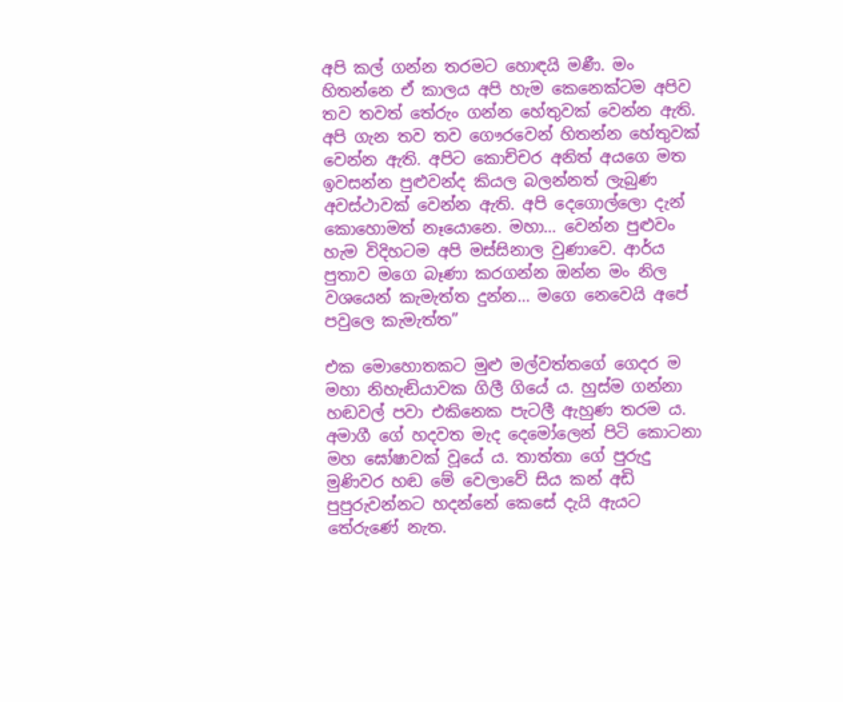අපි කල් ගන්න තරමට හොඳයි මණී. මං හිතන්නෙ ඒ කාලය අපි හැම කෙනෙක්ටම අපිව තව තවත් තේරුං ගන්න හේතුවක් වෙන්න ඇති. අපි ගැන තව තව ගෞරවෙන් හිතන්න හේතුවක් වෙන්න ඇති. අපිට කොච්චර අනිත් අයගෙ මත ඉවසන්න පුළුවන්ද කියල බලන්නත් ලැබුණ අවස්ථාවක් වෙන්න ඇති. අපි දෙගොල්ලො දැන් කොහොමත් නෑයොනෙ. මහා… වෙන්න පුළුවං හැම විදිහටම අපි මස්සිනාල වුණාවෙ. ආර්ය පුතාව මගෙ බෑණා කරගන්න ඔන්න මං නිල වශයෙන් කැමැත්ත දුන්න… මගෙ නෙවෙයි අපේ පවුලෙ කැමැත්ත”

එක මොහොතකට මුළු මල්වත්තගේ ගෙදර ම මහා නිහැඬියාවක ගිලී ගියේ ය. හුස්ම ගන්නා හඬවල් පවා එකිනෙක පැටලී ඇහුණ තරම ය. අමාගී ගේ හදවත මැද දෙමෝලෙන් පිටි කොටනා මහ ඝෝෂාවක් වූයේ ය. තාත්තා ගේ පුරුදු මුණිවර හඬ මේ වෙලාවේ සිය කන් අඩි පුපුරුවන්නට හදන්නේ කෙසේ දැයි ඇයට තේරුණේ නැත.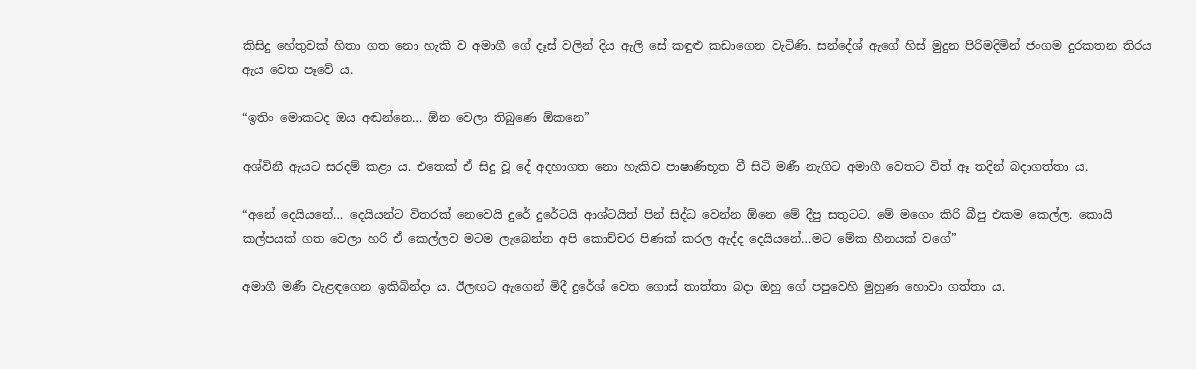කිසිදු හේතුවක් හිතා ගත නො හැකි ව අමාගී ගේ දෑස් වලින් දිය ඇලි සේ කඳුළු කඩාගෙන වැටිණි. සන්දේශ් ඇගේ හිස් මුදුන පිරිමදිමින් ජංගම දුරකතන තිරය ඇය වෙත පෑවේ ය.

“ඉතිං මොකටද ඔය අඬන්නෙ… ඕන වෙලා තිබුණෙ ඕකනෙ”

අශ්විනී ඇයට සරදම් කළා ය. එතෙක් ඒ සිදු වූ දේ අදහාගත නො හැකිව පාෂාණිභූත වී සිටි මණී නැගිට අමාගී වෙතට විත් ඈ තදින් බදාගත්තා ය.

“අනේ දෙයියනේ… දෙයියන්ට විතරක් නෙවෙයි දුරේ දුරේටයි ආශ්ටයිත් පින් සිද්ධ වෙන්න ඕනෙ මේ දීපු සතුටට. මේ මගෙං කිරි බීපු එකම කෙල්ල. කොයි කල්පයක් ගත වෙලා හරි ඒ කෙල්ලව මටම ලැබෙන්න අපි කොච්චර පිණක් කරල ඇද්ද දෙයියනේ…මට මේක හීනයක් වගේ”

අමාගී මණී වැළඳගෙන ඉකිබින්දා ය. ඊලඟට ඇගෙන් මිදී දුරේශ් වෙත ගොස් තාත්තා බදා ඔහු ගේ පපුවෙහි මුහුණ හොවා ගත්තා ය.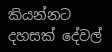කියන්නට දහසක් දේවල්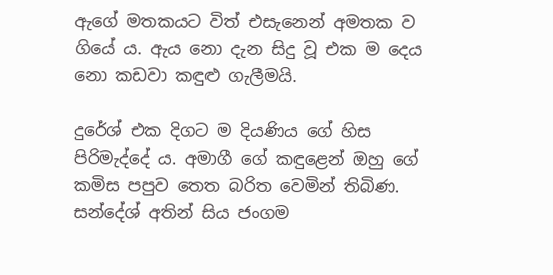ඇගේ මතකයට විත් එසැනෙන් අමතක ව ගියේ ය. ඇය නො දැන සිදු වූ එක ම දෙය නො කඩවා කඳුළු ගැලීමයි.

දුරේශ් එක දිගට ම දියණිය ගේ හිස පිරිමැද්දේ ය. අමාගී ගේ කඳුළෙන් ඔහු ගේ කමිස පපුව තෙත බරිත වෙමින් තිබිණ. සන්දේශ් අතින් සිය ජංගම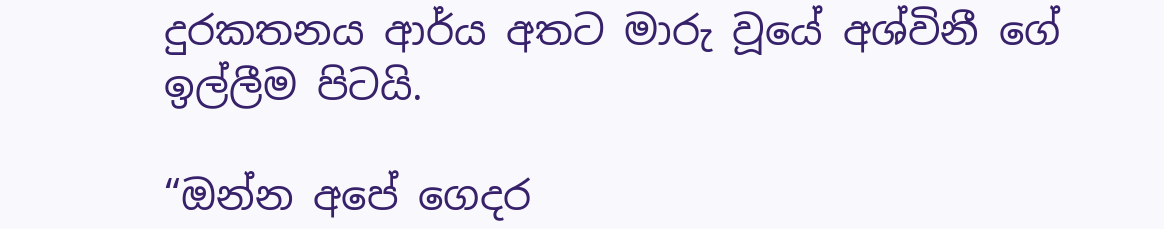දුරකතනය ආර්ය අතට මාරු වූයේ අශ්විනී ගේ ඉල්ලීම පිටයි.

“ඔන්න අපේ ගෙදර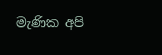මැණික අපි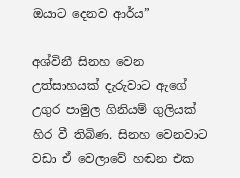ඔයාට දෙනව ආර්ය”

අශ්විනී සිනහ වෙන උත්සාහයක් දැරුවාට ඇගේ උගුර පාමුල ගිනියම් ගුලියක් හිර වී තිබිණ. සිනහ වෙනවාට වඩා ඒ වෙලාවේ හඬන එක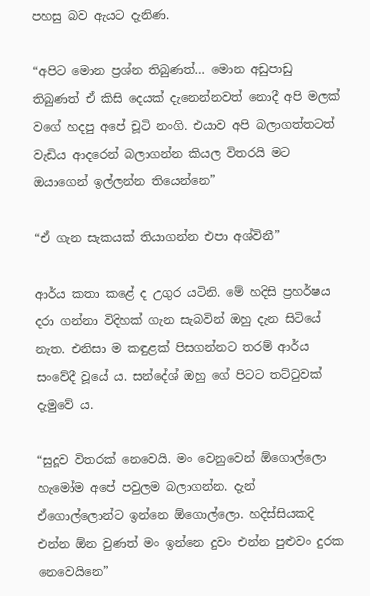පහසු බව ඇයට දැනිණ.

“අපිට මොන ප්‍රශ්න තිබුණත්… මොන අඩුපාඩු තිබුණත් ඒ කිසි දෙයක් දැනෙන්නවත් නොදී අපි මලක් වගේ හදපු අපේ චූටි නංගි. එයාව අපි බලාගත්තටත් වැඩිය ආදරෙන් බලාගන්න කියල විතරයි මට ඔයාගෙන් ඉල්ලන්න තියෙන්නෙ”

“ඒ ගැන සැකයක් තියාගන්න එපා අශ්විනී”

ආර්ය කතා කළේ ද උගුර යටිනි. මේ හදිසි ප්‍රහර්ෂය දරා ගන්නා විදිහක් ගැන සැබවින් ඔහු දැන සිටියේ නැත. එනිසා ම කඳුළක් පිසගන්නට තරම් ආර්ය සංවේදී වූයේ ය. සන්දේශ් ඔහු ගේ පිටට තට්ටුවක් දැමුවේ ය.

“සුදූව විතරක් නෙවෙයි. මං වෙනුවෙන් ඕගොල්ලො හැමෝම අපේ පවුලම බලාගන්න. දැන් ඒගොල්ලොන්ට ඉන්නෙ ඕගොල්ලො. හදිස්සියකදි එන්න ඕන වුණත් මං ඉන්නෙ දුවං එන්න පුළුවං දුරක නෙවෙයිනෙ”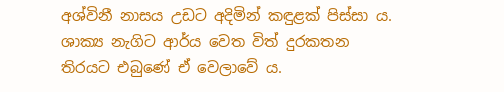අශ්විනී නාසය උඩට අදිමින් කඳුළක් පිස්සා ය. ශාක්‍ය නැගිට ආර්ය වෙත විත් දුරකතන තිරයට එබුණේ ඒ වෙලාවේ ය.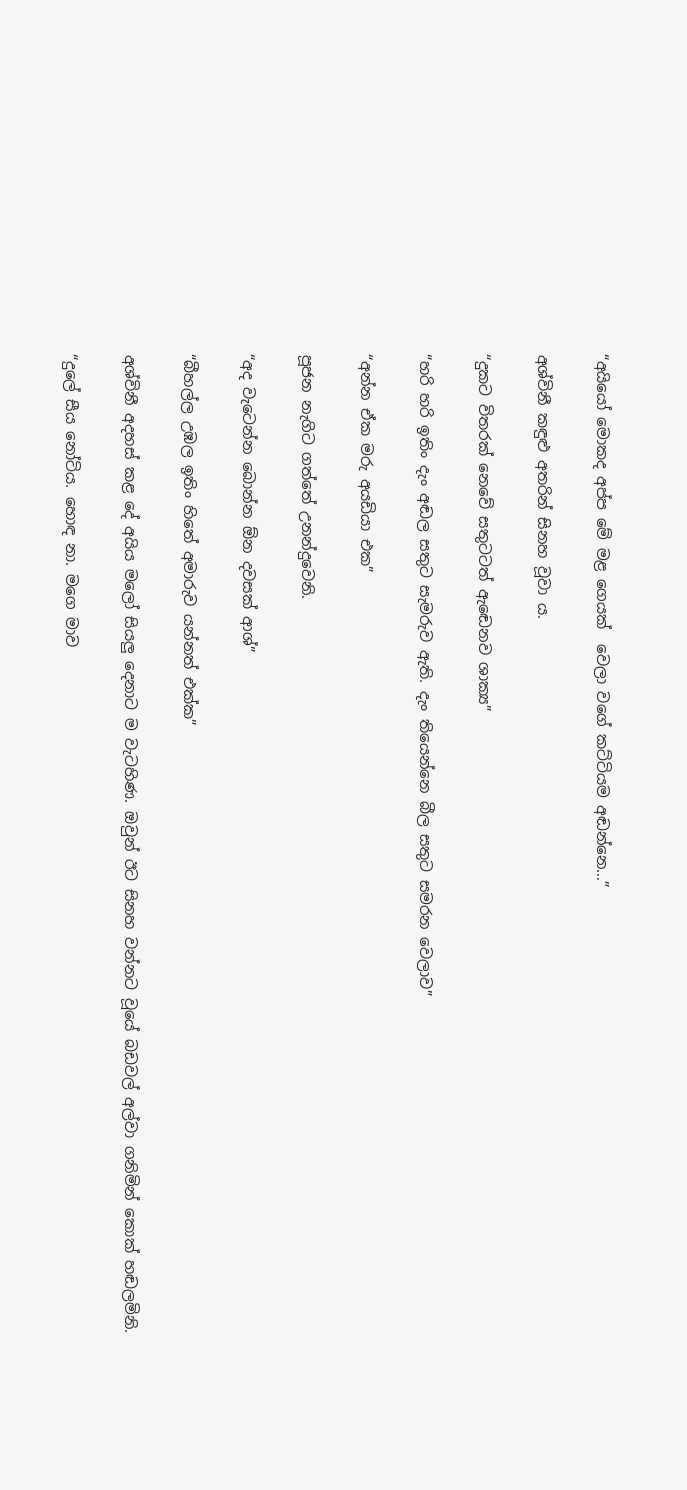“අයියෝ මොකද අප්ප මේ මළ ගෙයක්  වෙලා වගේ කට්ටියම අඬන්නෙ…”

අශ්විනී කඳුළු අතරින් සිනහ වූවා ය.

“දුකට විතරක් නෙවේ සතුටටත් ඇඬෙනව ශාක්‍ය”

“හරි හරි ඉතිං දැං අඬල සතුට සැමරුව ඇති. දැං තියෙන්නෙ බීල සතුට සමරන වෙලාව”

“අන්න ඒක මරු අයඩියා එක”

පූජන නැගිට ගත්තේ උනන්දුවෙනි.

“අද වැටෙන්න බොන්න ඕන දවසක් ආශ්”

“බීහල්ල උඹල ඉතිං හිතේ අමාරුව යන්නත් එක්ක”

අශ්විනී අදහස් කළ දේ අයිය මලෝ සියලු දෙනාට ම වැටහිණ. ඔවුන් ඊට සිනහ වන්නට වූයේ බඩවල් අල්වා ගනිමින් කොක් හඬලමිනි.

“දුලේ සීය නෝටිය. හොඳ නා. මගෙ මාව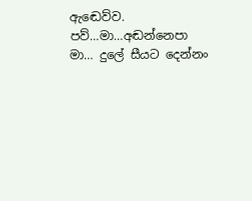ඇඬෙව්ව. පව්…මා…අඬන්නෙපා මා… දුලේ සීයට දෙන්නං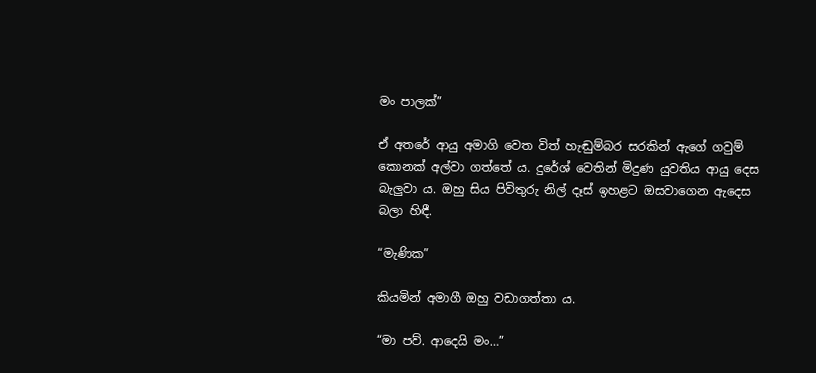මං පාලක්”

ඒ අතරේ ආයු අමාගි වෙත විත් හැඬුම්බර සරකින් ඇගේ ගවුම් කොනක් අල්වා ගත්තේ ය. දුරේශ් වෙතින් මිදුණ යුවතිය ආයු දෙස බැලුවා ය. ඔහු සිය පිවිතුරු නිල් දෑස් ඉහළට ඔසවාගෙන ඇදෙස බලා හිඳී.

“මැණික”

කියමින් අමාගී ඔහු වඩාගත්තා ය.

“මා පව්. ආදෙයි මං…”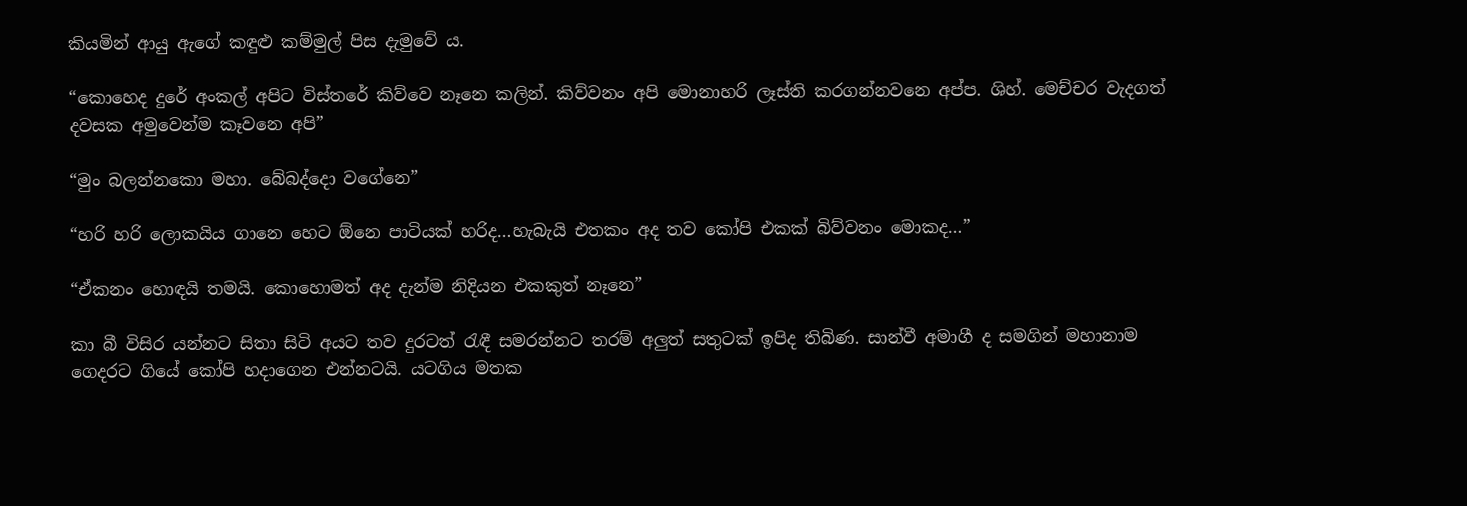කියමින් ආයු ඇගේ කඳුළු කම්මුල් පිස දැමුවේ ය.

“කොහෙද දුරේ අංකල් අපිට විස්තරේ කිව්වෙ නෑනෙ කලින්. කිව්වනං අපි මොනාහරි ලෑස්ති කරගන්නවනෙ අප්ප. ශිහ්. මෙච්චර වැදගත් දවසක අමුවෙන්ම කෑවනෙ අපි”

“මුං බලන්නකො මහා. බේබද්දො වගේනෙ”

“හරි හරි ලොකයිය ගානෙ හෙට ඕනෙ පාටියක් හරිද…හැබැයි එතකං අද තව කෝපි එකක් බිව්වනං මොකද…”

“ඒකනං හොඳයි තමයි. කොහොමත් අද දැන්ම නිදියන එකකුත් නෑනෙ”

කා බී විසිර යන්නට සිතා සිටි අයට තව දුරටත් රැඳී සමරන්නට තරම් අලුත් සතුටක් ඉපිද තිබිණ. සාන්වී අමාගී ද සමගින් මහානාම ගෙදරට ගියේ කෝපි හදාගෙන එන්නටයි. යටගිය මතක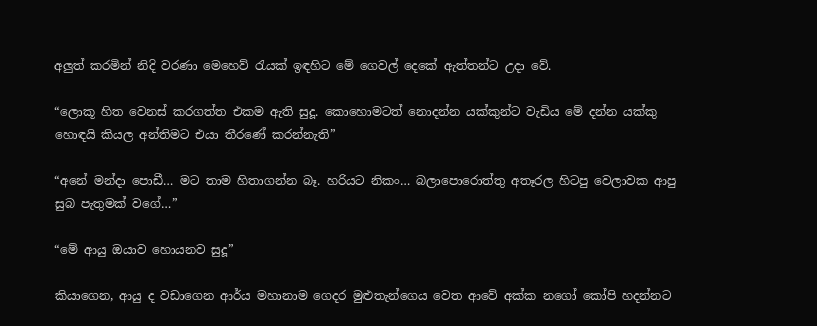අලුත් කරමින් නිදි වරණා මෙහෙව් රැයක් ඉඳහිට මේ ගෙවල් දෙකේ ඇත්තන්ට උදා වේ.

“ලොකූ හිත වෙනස් කරගත්ත එකම ඇති සුදූ. කොහොමටත් නොදන්න යක්කුන්ට වැඩිය මේ දන්න යක්කු හොඳයි කියල අන්තිමට එයා තීරණේ කරන්නැති”

“අනේ මන්දා පොඩී… මට තාම හිතාගන්න බෑ. හරියට නිකං… බලාපොරොත්තු අතෑරල හිටපු වෙලාවක ආපු සුබ පැතුමක් වගේ…”

“මේ ආයු ඔයාව හොයනව සුදූ”

කියාගෙන, ආයු ද වඩාගෙන ආර්ය මහානාම ගෙදර මුළුතැන්ගෙය වෙත ආවේ අක්ක නගෝ කෝපි හදන්නට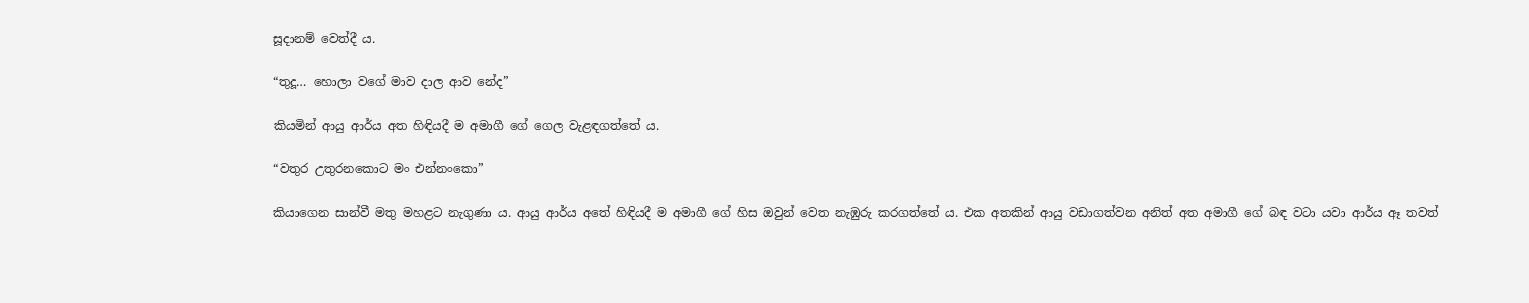සූදානම් වෙත්දී ය.

“තුදූ… හොලා වගේ මාව දාල ආව නේද”

කියමින් ආයු ආර්ය අත හිඳියදී ම අමාගී ගේ ගෙල වැළඳගත්තේ ය.

“වතුර උතුරනකොට මං එන්නංකො”

කියාගෙන සාන්වී මතු මහළට නැගුණා ය. ආයු ආර්ය අතේ හිඳියදී ම අමාගී ගේ හිස ඔවුන් වෙත නැඹුරු කරගත්තේ ය. එක අතකින් ආයු වඩාගත්වන අනිත් අත අමාගී ගේ බඳ වටා යවා ආර්ය ඈ තවත්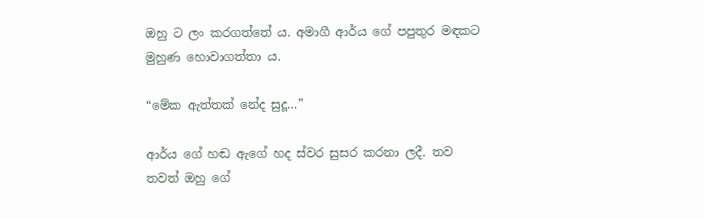ඔහු ට ලං කරගත්තේ ය. අමාගී ආර්ය ගේ පපුතුර මඳකට මුහුණ හොවාගත්තා ය.

“මේක ඇත්තක් නේද සුදූ…”

ආර්ය ගේ හඬ ඇගේ හද ස්වර සුසර කරනා ලදී. තව තවත් ඔහු ගේ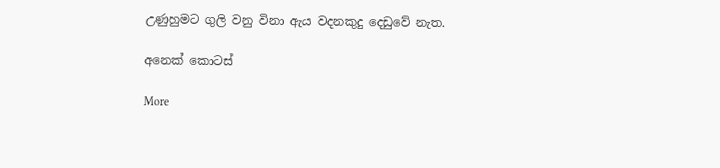උණුහුමට ගුලි වනු විනා ඇය වදනකුදු දෙඩුවේ නැත.

අනෙක් කොටස්

More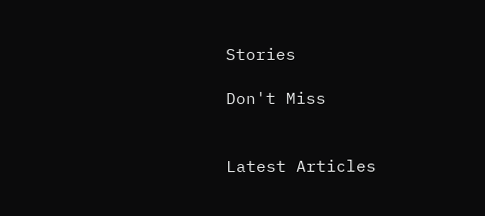Stories

Don't Miss


Latest Articles